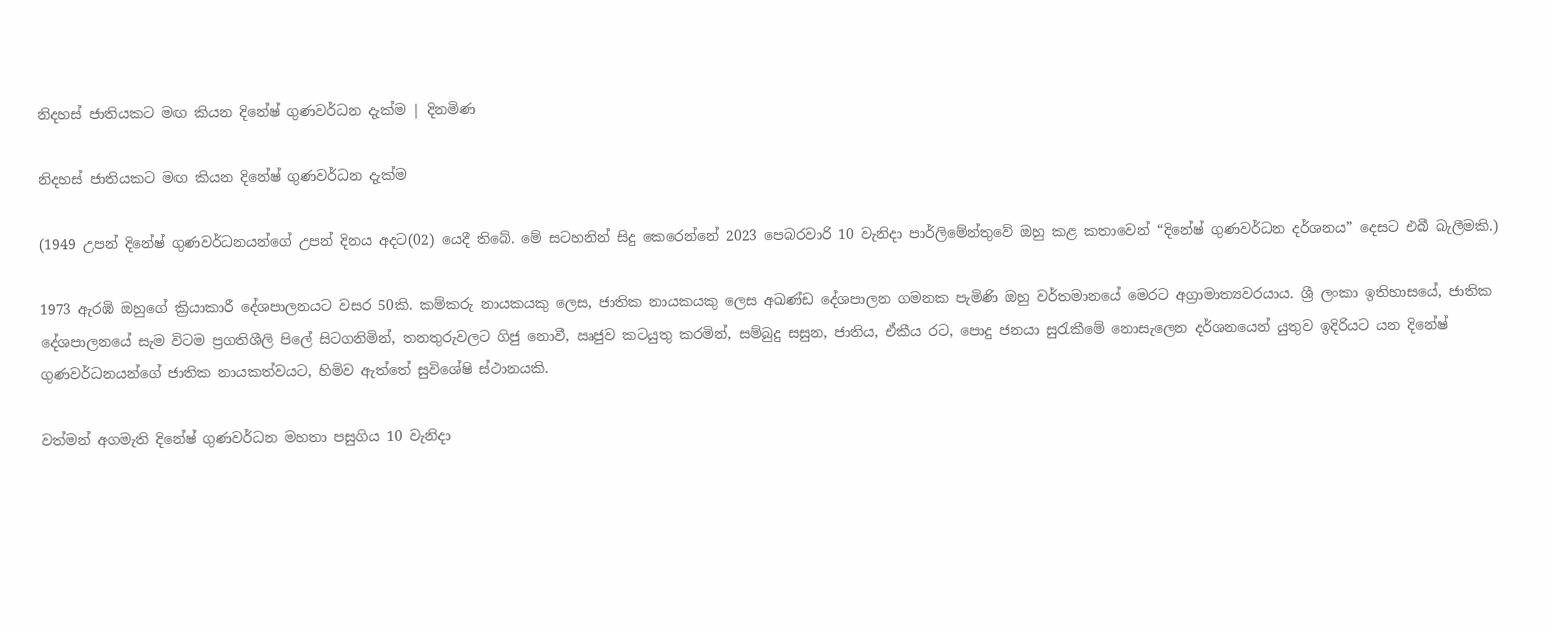නිදහස් ජාතියකට මඟ කියන දිනේෂ් ගුණවර්ධන දැක්ම | දිනමිණ

නිදහස් ජාතියකට මඟ කියන දිනේෂ් ගුණවර්ධන දැක්ම

(1949 උපන් දිනේෂ් ගුණවර්ධනයන්ගේ උපන් දිනය අදට(02) යෙදී තිබේ. මේ සටහනින් සිදු කෙරෙන්නේ 2023 පෙබරවාරි 10 වැනිදා පාර්ලිමේන්තුවේ ඔහු කළ කතාවෙන් “දිනේෂ් ගුණවර්ධන දර්ශනය” දෙසට එබී බැලීමකි.)

1973 ඇරඹි ඔහුගේ ක්‍රියාකාරී දේශපාලනයට වසර 50කි. කම්කරු නායකයකු ලෙස, ජාතික නායකයකු ලෙස අඛණ්ඩ දේශපාලන ගමනක පැමිණි ඔහු වර්තමානයේ මෙරට අග්‍රාමාත්‍යවරයාය. ශ්‍රී ලංකා ඉතිහාසයේ, ජාතික දේශපාලනයේ සැම විටම ප්‍රගතිශීලි පිලේ සිටගනිමින්, තනතුරුවලට ගිජු නොවී, ඍජුව කටයුතු කරමින්, සම්බුදු සසුන, ජාතිය, ඒකීය රට, පොදු ජනයා සුරැකීමේ නොසැලෙන දර්ශනයෙන් යුතුව ඉදිරියට යන දිනේෂ් ගුණවර්ධනයන්ගේ ජාතික නායකත්වයට, හිමිව ඇත්තේ සුවිශේෂි ස්ථානයකි.

වත්මන් අගමැති දිනේෂ් ගුණවර්ධන මහතා පසුගිය 10 වැනිදා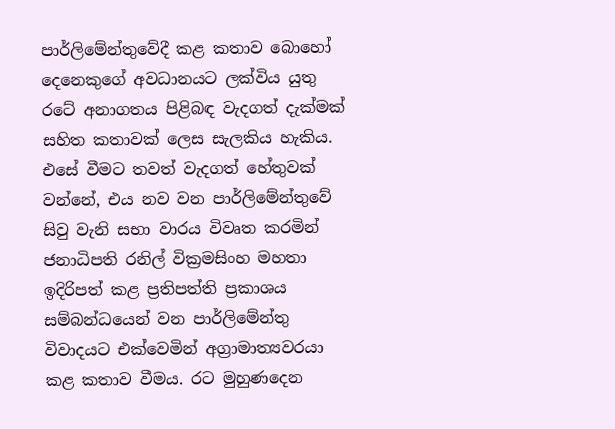පාර්ලිමේන්තුවේදී කළ කතාව බොහෝ දෙනෙකුගේ අවධානයට ලක්විය යුතු රටේ අනාගතය පිළිබඳ වැදගත් දැක්මක් සහිත කතාවක් ලෙස සැලකිය හැකිය. එසේ වීමට තවත් වැදගත් හේතුවක් වන්නේ, එය නව වන පාර්ලිමේන්තුවේ සිවු වැනි සභා වාරය විවෘත කරමින් ජනාධිපති රනිල් වික්‍රමසිංහ මහතා ඉදිරිපත් කළ ප්‍රතිපත්ති ප්‍රකාශය සම්බන්ධයෙන් වන පාර්ලිමේන්තු විවාදයට එක්වෙමින් අග්‍රාමාත්‍යවරයා කළ කතාව වීමය. රට මුහුණදෙන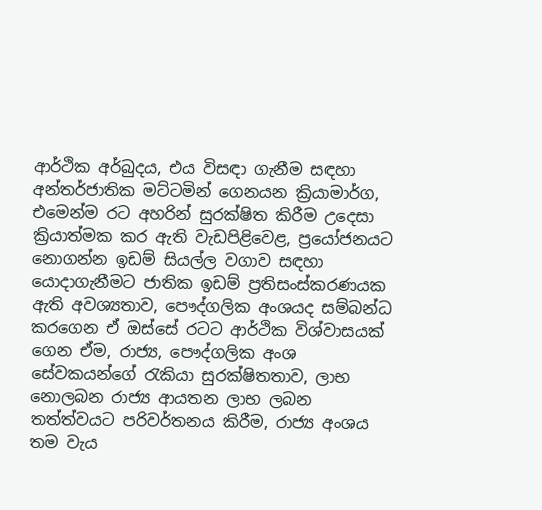ආර්ථික අර්බුදය, එය විසඳා ගැනීම සඳහා අන්තර්ජාතික මට්ටමින් ගෙනයන ක්‍රියාමාර්ග, එමෙන්ම රට අහරින් සුරක්ෂිත කිරීම උදෙසා ක්‍රියාත්මක කර ඇති වැඩපිළිවෙළ, ප්‍රයෝජනයට නොගන්න ඉඩම් සියල්ල වගාව සඳහා යොදාගැනීමට ජාතික ඉඩම් ප්‍රතිසංස්කරණයක ඇති අවශ්‍යතාව, පෞද්ගලික අංශයද සම්බන්ධ කරගෙන ඒ ඔස්සේ රටට ආර්ථික විශ්වාසයක් ගෙන ඒම, රාජ්‍ය, පෞද්ගලික අංශ සේවකයන්ගේ රැකියා සුරක්ෂිතතාව, ලාභ නොලබන රාජ්‍ය ආයතන ලාභ ලබන තත්ත්වයට පරිවර්තනය කිරීම, රාජ්‍ය අංශය තම වැය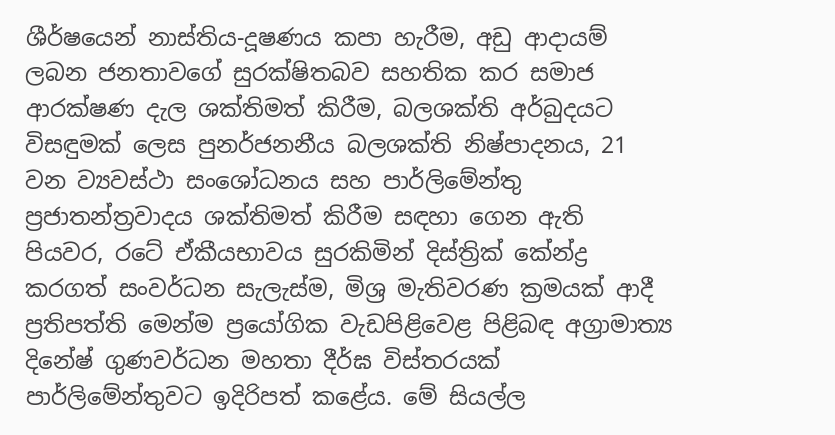ශීර්ෂයෙන් නාස්තිය-දූෂණය කපා හැරීම, අඩු ආදායම් ලබන ජනතාවගේ සුරක්ෂිතබව සහතික කර සමාජ ආරක්ෂණ දැල ශක්තිමත් කිරීම, බලශක්ති අර්බුදයට විසඳුමක් ලෙස පුනර්ජනනීය බලශක්ති නිෂ්පාදනය, 21 වන ව්‍යවස්ථා සංශෝධනය සහ පාර්ලිමේන්තු ප්‍රජාතන්ත්‍රවාදය ශක්තිමත් කිරීම සඳහා ගෙන ඇති පියවර, රටේ ඒකීයභාවය සුරකිමින් දිස්ත්‍රික් කේන්ද්‍ර කරගත් සංවර්ධන සැලැස්ම, මිශ්‍ර මැතිවරණ ක්‍රමයක් ආදී ප්‍රතිපත්ති මෙන්ම ප්‍රයෝගික වැඩපිළිවෙළ පිළිබඳ අග්‍රාමාත්‍ය දිනේෂ් ගුණවර්ධන මහතා දීර්ඝ විස්තරයක් පාර්ලිමේන්තුවට ඉදිරිපත් කළේය. මේ සියල්ල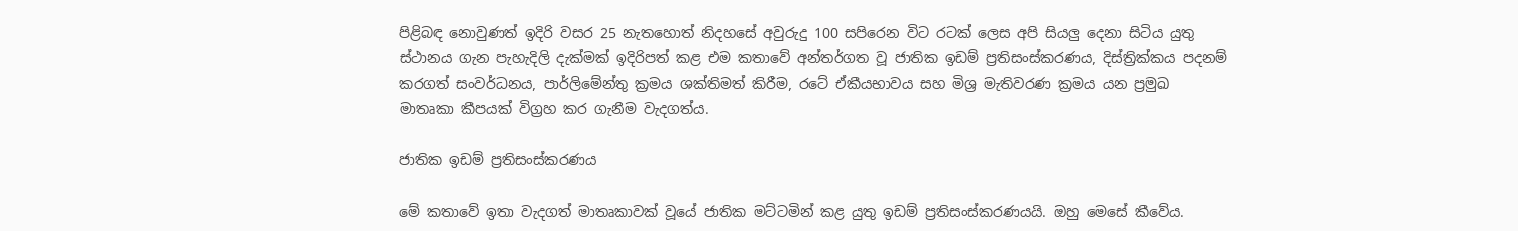පිළිබඳ නොවුණත් ඉදිරි වසර 25 නැතහොත් නිදහසේ අවුරුදු 100 සපිරෙන විට රටක් ලෙස අපි සියලු දෙනා සිටිය යුතු ස්ථානය ගැන පැහැදිලි දැක්මක් ඉදිරිපත් කළ එම කතාවේ අන්තර්ගත වූ ජාතික ඉඩම් ප්‍රතිසංස්කරණය, දිස්ත්‍රික්කය පදනම් කරගත් සංවර්ධනය, පාර්ලිමේන්තු ක්‍රමය ශක්තිමත් කිරීම, රටේ ඒකීයභාවය සහ මිශ්‍ර මැතිවරණ ක්‍රමය යන ප්‍රමුඛ මාතෘකා කීපයක් විග්‍රහ කර ගැනීම වැදගත්ය.

ජාතික ඉඩම් ප්‍රතිසංස්කරණය

මේ කතාවේ ඉතා වැදගත් මාතෘකාවක් වූයේ ජාතික මට්ටමින් කළ යුතු ඉඩම් ප්‍රතිසංස්කරණයයි. ඔහු මෙසේ කීවේය.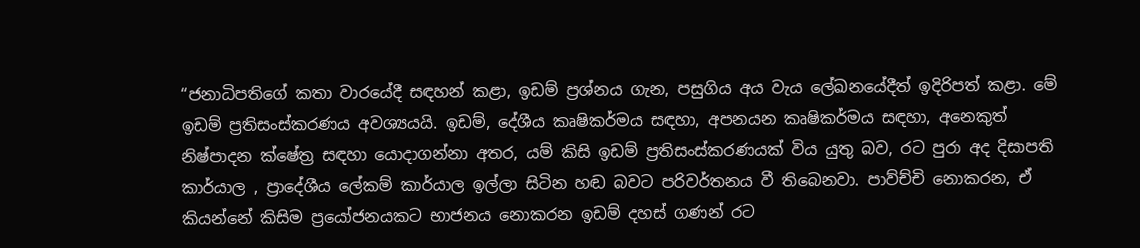“ජනාධිපතිගේ කතා වාරයේදී සඳහන් කළා, ඉඩම් ප්‍රශ්නය ගැන, පසුගිය අය වැය ලේඛනයේදීත් ඉදිරිපත් කළා. මේ ඉඩම් ප්‍රතිසංස්කරණය අවශ්‍යයයි. ඉඩම්, දේශීය කෘෂිකර්මය සඳහා, අපනයන කෘෂිකර්මය සඳහා, අනෙකුත් නිෂ්පාදන ක්ෂේත්‍ර සඳහා යොදාගන්නා අතර, යම් කිසි ඉඩම් ප්‍රතිසංස්කරණයක් විය යුතු බව, රට පුරා අද දිසාපති කාර්යාල , ප්‍රාදේශීය ලේකම් කාර්යාල ඉල්ලා සිටින හඬ බවට පරිවර්තනය වී තිබෙනවා. පාව්ච්චි නොකරන, ඒ කියන්නේ කිසිම ප්‍රයෝජනයකට භාජනය නොකරන ඉඩම් දහස් ගණන් රට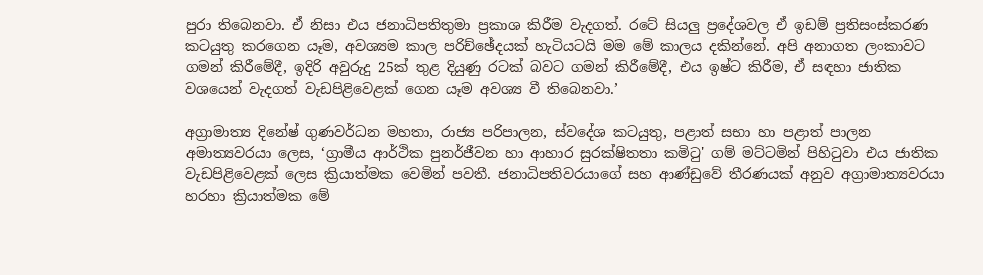පුරා තිබෙනවා. ඒ නිසා එය ජනාධිපතිතුමා ප්‍රකාශ කිරීම වැදගත්. රටේ සියලු ප්‍රදේශවල ඒ ඉඩම් ප්‍රතිසංස්කරණ කටයුතු කරගෙන යෑම, අවශ්‍යම කාල පරිච්ඡේදයක් හැටියටයි මම මේ කාලය දකින්නේ. අපි අනාගත ලංකාවට ගමන් කිරීමේදී, ඉදිරි අවුරුදු 25ක් තුළ දියුණු රටක් බවට ගමන් කිරීමේදී, එය ඉෂ්ට කිරීම, ඒ සඳහා ජාතික වශයෙන් වැදගත් වැඩපිළිවෙළක් ගෙන යෑම අවශ්‍ය වී තිබෙනවා.’

අග්‍රාමාත්‍ය දිනේෂ් ගුණවර්ධන මහතා, රාජ්‍ය පරිපාලන, ස්වදේශ කටයුතු, පළාත් සභා හා පළාත් පාලන අමාත්‍යවරයා ලෙස, ‘ග්‍රාමීය ආර්ථික පුනර්ජීවන හා ආහාර සුරක්ෂිතතා කමිටු' ගම් මට්ටමින් පිහිටුවා එය ජාතික වැඩපිළිවෙළක් ලෙස ක්‍රියාත්මක වෙමින් පවතී. ජනාධිපතිවරයාගේ සහ ආණ්ඩුවේ තීරණයක් අනුව අග්‍රාමාත්‍යවරයා හරහා ක්‍රියාත්මක මේ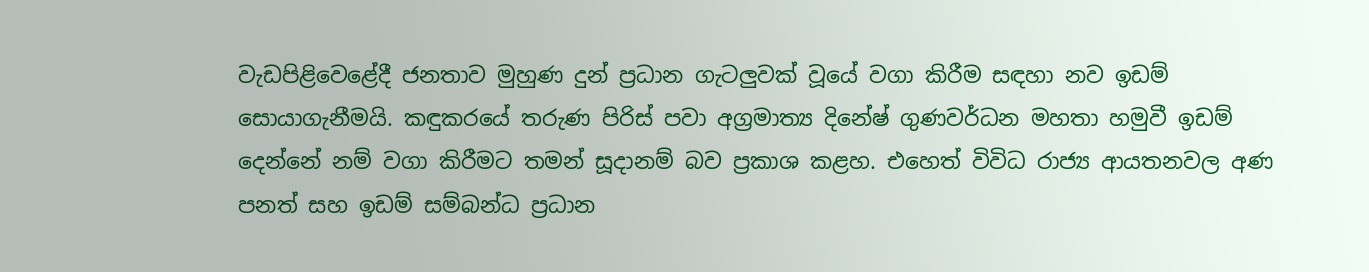වැඩපිළිවෙළේදී ජනතාව මුහුණ දුන් ප්‍රධාන ගැටලුවක් වූයේ වගා කිරීම සඳහා නව ඉඩම් සොයාගැනීමයි. කඳුකරයේ තරුණ පිරිස් පවා අග්‍රමාත්‍ය දිනේෂ් ගුණවර්ධන මහතා හමුවී ඉඩම් දෙන්නේ නම් වගා කිරීමට තමන් සූදානම් බව ප්‍රකාශ කළහ. එහෙත් විවිධ රාජ්‍ය ආයතනවල අණ පනත් සහ ඉඩම් සම්බන්ධ ප්‍රධාන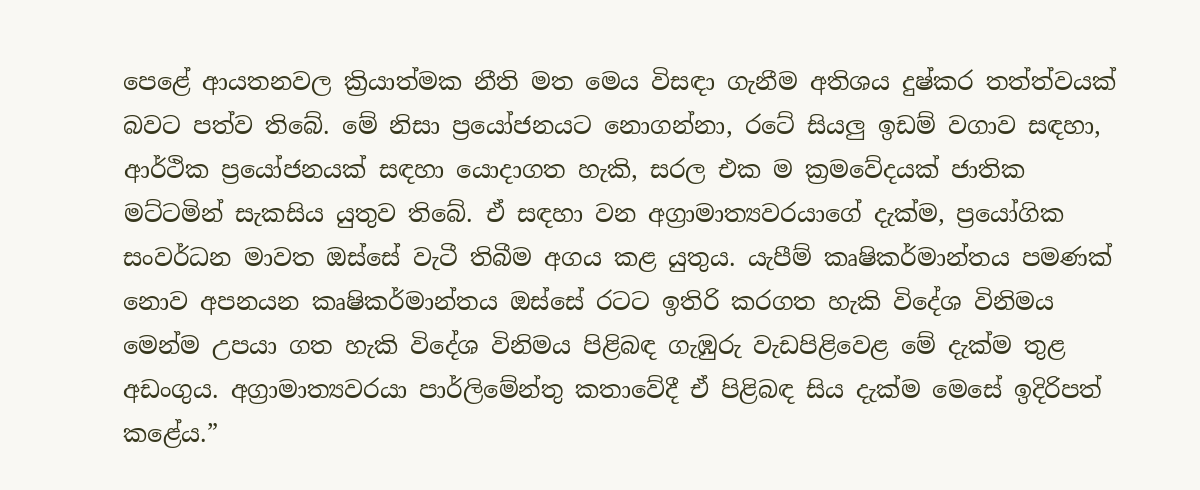පෙළේ ආයතනවල ක්‍රියාත්මක නීති මත මෙය විසඳා ගැනීම අතිශය දුෂ්කර තත්ත්වයක් බවට පත්ව තිබේ. මේ නිසා ප්‍රයෝජනයට නොගන්නා, රටේ සියලු ඉඩම් වගාව සඳහා, ආර්ථික ප්‍රයෝජනයක් සඳහා යොදාගත හැකි, සරල එක ම ක්‍රමවේදයක් ජාතික මට්ටමින් සැකසිය යුතුව තිබේ. ඒ සඳහා වන අග්‍රාමාත්‍යවරයාගේ දැක්ම, ප්‍රයෝගික සංවර්ධන මාවත ඔස්සේ වැටී තිබීම අගය කළ යුතුය. යැපීම් කෘෂිකර්මාන්තය පමණක් නොව අපනයන කෘෂිකර්මාන්තය ඔස්සේ රටට ඉතිරි කරගත හැකි විදේශ විනිමය මෙන්ම උපයා ගත හැකි විදේශ විනිමය පිළිබඳ ගැඹුරු වැඩපිළිවෙළ මේ දැක්ම තුළ අඩංගුය. අග්‍රාමාත්‍යවරයා පාර්ලිමේන්තු කතාවේදී ඒ පිළිබඳ සිය දැක්ම මෙසේ ඉදිරිපත් කළේය.”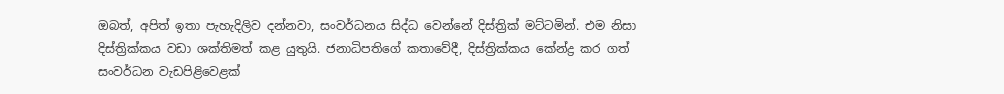ඔබත්, අපිත් ඉතා පැහැදිලිව දන්නවා, සංවර්ධනය සිද්ධ වෙන්නේ දිස්ත්‍රික් මට්ටමින්. එම නිසා දිස්ත්‍රික්කය වඩා ශක්තිමත් කළ යුතුයි. ජනාධිපතිගේ කතාවේදී, දිස්ත්‍රික්කය කේන්ද්‍ර කර ගත් සංවර්ධන වැඩපිළිවෙළක්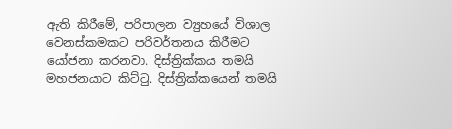ඇති කිරීමේ, පරිපාලන ව්‍යුහයේ විශාල වෙනස්කමකට පරිවර්තනය කිරීමට යෝජනා කරනවා. දිස්ත්‍රික්කය තමයි මහජනයාට කිට්ටු. දිස්ත්‍රික්කයෙන් තමයි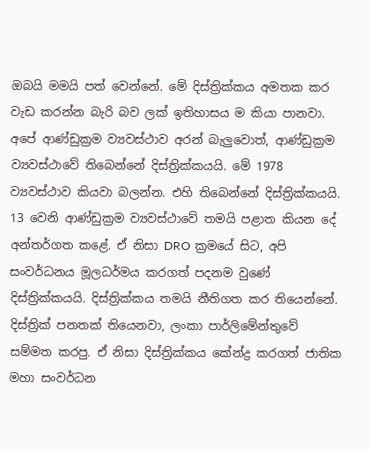ඔබයි මමයි පත් වෙන්නේ. මේ දිස්ත්‍රික්කය අමතක කර වැඩ කරන්න බැරි බව ලක් ඉතිහාසය ම කියා පානවා. අපේ ආණ්ඩුක්‍රම ව්‍යවස්ථාව අරන් බැලුවොත්, ආණ්ඩුක්‍රම ව්‍යවස්ථාවේ තිබෙන්නේ දිස්ත්‍රික්කයයි. මේ 1978 ව්‍යවස්ථාව කියවා බලන්න. එහි තිබෙන්නේ දිස්ත්‍රික්කයයි. 13 වෙනි ආණ්ඩුක්‍රම ව්‍යවස්ථාවේ තමයි පළාත කියන දේ අන්තර්ගත කළේ. ඒ නිසා DRO ක්‍රමයේ සිට, අපි සංවර්ධනය මූලධර්මය කරගත් පදනම වුණේ දිස්ත්‍රික්කයයි. දිස්ත්‍රික්කය තමයි නීතිගත කර තියෙන්නේ. දිස්ත්‍රික් පනතක් තියෙනවා, ලංකා පාර්ලිමේන්තුවේ සම්මත කරපු. ඒ නිසා දිස්ත්‍රික්කය කේන්ද්‍ර කරගත් ජාතික මහා සංවර්ධන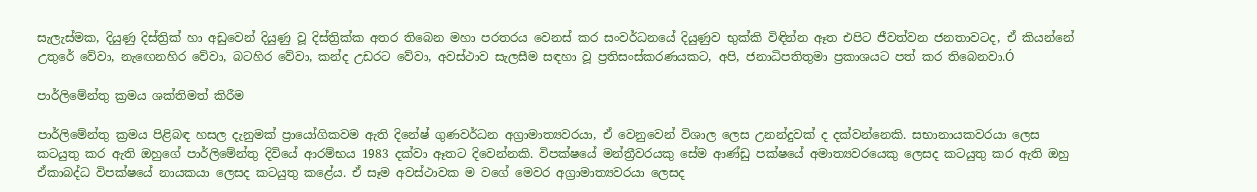සැලැස්මක, දියුණු දිස්ත්‍රික් හා අඩුවෙන් දියුණු වූ දිස්ත්‍රික්ක අතර තිබෙන මහා පරතරය වෙනස් කර සංවර්ධනයේ දියුණුව භුක්කි විඳින්න ඈත එපිට ජීවත්වන ජනතාවටද, ඒ කියන්නේ උතුරේ වේවා, නැඟෙනහිර වේවා, බටහිර වේවා, කන්ද උඩරට වේවා, අවස්ථාව සැලසීම සඳහා වූ ප්‍රතිසංස්කරණයකට, අපි, ජනාධිපතිතුමා ප්‍රකාශයට පත් කර තිබෙනවා.Ó

පාර්ලිමේන්තු ක්‍රමය ශක්තිමත් කිරීම

පාර්ලිමේන්තු ක්‍රමය පිළිබඳ හසල දැනුමක් ප්‍රායෝගිකවම ඇති දිනේෂ් ගුණවර්ධන අග්‍රාමාත්‍යවරයා, ඒ වෙනුවෙන් විශාල ලෙස උනන්දුවක් ද දක්වන්නෙකි. සභානායකවරයා ලෙස කටයුතු කර ඇති ඔහුගේ පාර්ලිමේන්තු දිවියේ ආරම්භය 1983 දක්වා ඈතට දිවෙන්නකි. විපක්ෂයේ මන්ත්‍රීවරයකු සේම ආණ්ඩු පක්ෂයේ අමාත්‍යවරයෙකු ලෙසද කටයුතු කර ඇති ඔහු ඒකාබද්ධ විපක්ෂයේ නායකයා ලෙසද කටයුතු කළේය. ඒ සෑම අවස්ථාවක ම වගේ මෙවර අග්‍රාමාත්‍යවරයා ලෙසද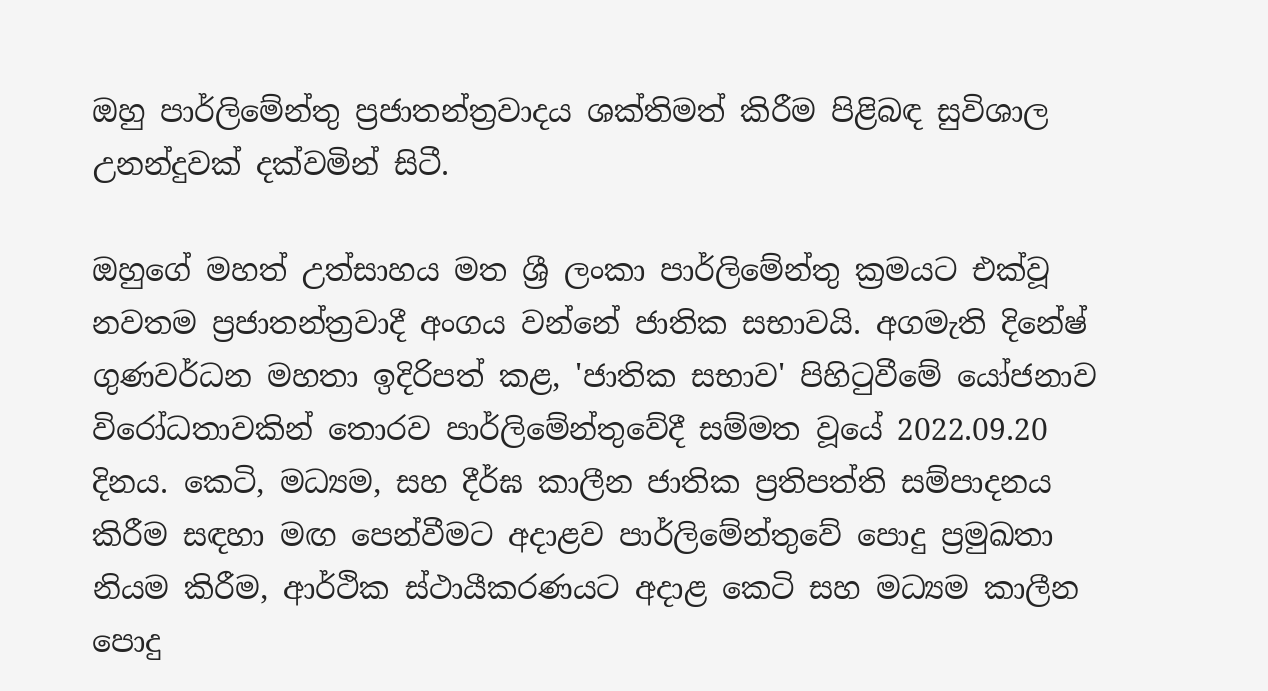ඔහු පාර්ලිමේන්තු ප්‍රජාතන්ත්‍රවාදය ශක්තිමත් කිරීම පිළිබඳ සුවිශාල උනන්දුවක් දක්වමින් සිටී.

ඔහුගේ මහත් උත්සාහය මත ශ්‍රී ලංකා පාර්ලිමේන්තු ක්‍රමයට එක්වූ නවතම ප්‍රජාතන්ත්‍රවාදී අංගය වන්නේ ජාතික සභාවයි. අගමැති දිනේෂ් ගුණවර්ධන මහතා ඉදිරිපත් කළ, 'ජාතික සභාව' පිහිටුවීමේ යෝජනාව විරෝධතාවකින් තොරව පාර්ලිමේන්තුවේදී සම්මත වූයේ 2022.09.20 දිනය. කෙටි, මධ්‍යම, සහ දීර්ඝ කාලීන ජාතික ප්‍රතිපත්ති සම්පාදනය කිරීම සඳහා මඟ පෙන්වීමට අදාළව පාර්ලිමේන්තුවේ පොදු ප්‍රමුඛතා නියම කිරීම, ආර්ථික ස්ථායීකරණයට අදාළ කෙටි සහ මධ්‍යම කාලීන පොදු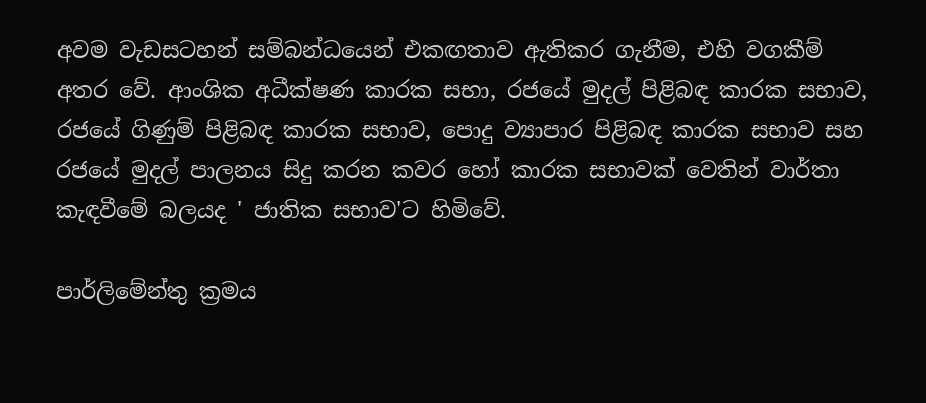අවම වැඩසටහන් සම්බන්ධයෙන් එකඟතාව ඇතිකර ගැනීම, එහි වගකීම් අතර වේ. ආංශික අධීක්ෂණ කාරක සභා, රජයේ මුදල් පිළිබඳ කාරක සභාව, රජයේ ගිණුම් පිළිබඳ කාරක සභාව, පොදු ව්‍යාපාර පිළිබඳ කාරක සභාව සහ රජයේ මුදල් පාලනය සිදු කරන කවර හෝ කාරක සභාවක් වෙතින් වාර්තා කැඳවීමේ බලයද ' ජාතික සභාව'ට හිමිවේ.

පාර්ලිමේන්තු ක්‍රමය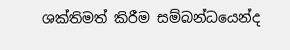ශක්තිමත් කිරීම සම්බන්ධයෙන්ද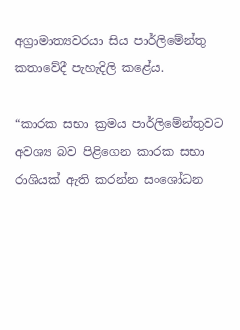අග්‍රාමාත්‍යවරයා සිය පාර්ලිමේන්තු කතාවේදී පැහැදිලි කළේය.

“කාරක සභා ක්‍රමය පාර්ලිමේන්තුවට අවශ්‍ය බව පිළිගෙන කාරක සභා රාශියක් ඇති කරන්න සංශෝධන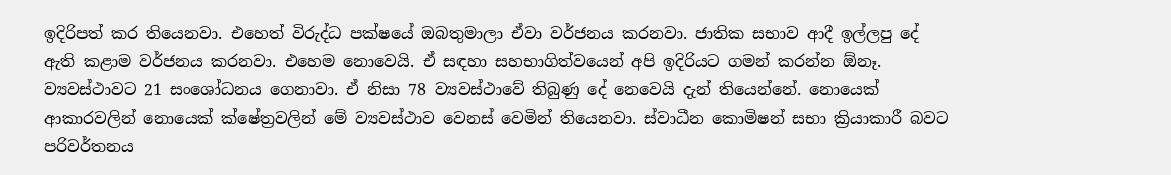ඉදිරිපත් කර තියෙනවා. එහෙත් විරුද්ධ පක්ෂයේ ඔබතුමාලා ඒවා වර්ජනය කරනවා. ජාතික සභාව ආදී ඉල්ලපු දේ ඇති කළාම වර්ජනය කරනවා. එහෙම නොවෙයි. ඒ සඳහා සහභාගිත්වයෙන් අපි ඉදිරියට ගමන් කරන්න ඕනෑ. ව්‍යවස්ථාවට 21 සංශෝධනය ගෙනාවා. ඒ නිසා 78 ව්‍යවස්ථාවේ තිබුණු දේ‍ නෙවෙයි දැන් තියෙන්නේ. නොයෙක් ආකාරවලින් නොයෙක් ක්ෂේත්‍රවලින් මේ ව්‍යවස්ථාව වෙනස් වෙමින් තියෙනවා. ස්වාධීන කොමිෂන් සභා ක්‍රියාකාරී බවට පරිවර්තනය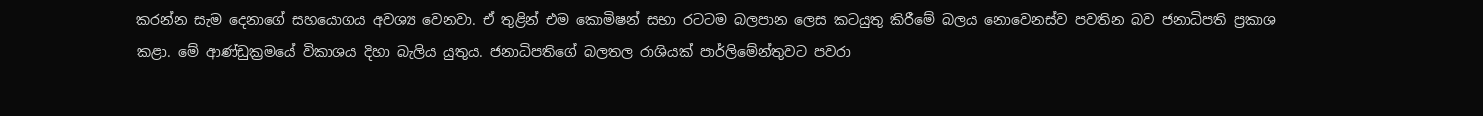කරන්න සැම දෙනාගේ සහයොගය අවශ්‍ය වෙනවා. ඒ තුළින් එම කොමිෂන් සභා රටටම බලපාන ලෙස කටයුතු කිරීමේ බලය නොවෙනස්ව පවතින බව ජනාධිපති ප්‍රකාශ කළා. මේ අ‍ාණ්ඩුක්‍රමයේ විකාශය දිහා බැලිය යුතුය. ජනාධිපතිගේ බලතල රාශියක් පාර්ලිමේන්තුවට පවරා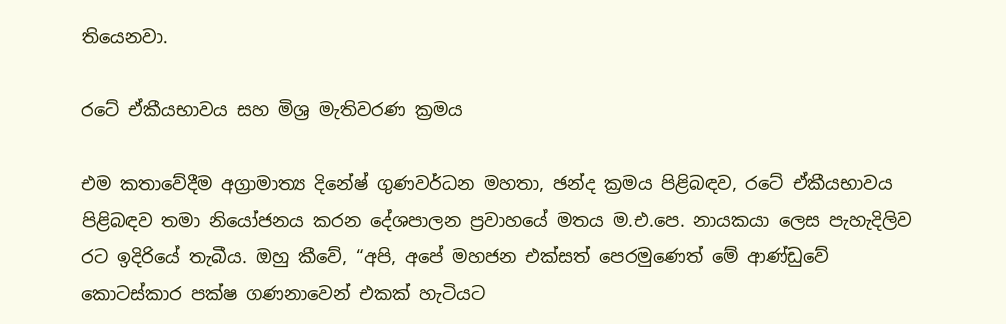තියෙනවා.

රටේ ඒකීයභාවය සහ මිශ්‍ර මැතිවරණ ක්‍රමය

එම කතාවේදීම අග්‍රාමාත්‍ය දිනේෂ් ගුණවර්ධන මහතා, ඡන්ද ක්‍රමය පිළිබඳව, රටේ ඒකීයභාවය පිළිබඳව තමා නියෝජනය කරන දේශපාලන ප්‍රවාහයේ මතය ම.එ.පෙ. නායකයා ලෙස පැහැදිලිව රට ඉදිරියේ තැබීය. ඔහු කීවේ, “අපි, අපේ මහජන එක්සත් පෙරමුණෙත් මේ ආණ්ඩුවේ කොටස්කාර පක්ෂ ගණනාවෙන් එකක් හැටියට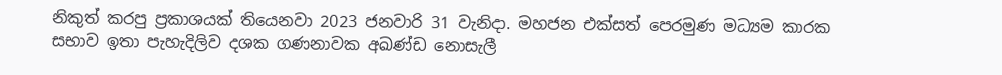නිකුත් කරපු ප්‍රකාශයක් තියෙනවා 2023 ජනවාරි 31 වැනිදා. මහජන එක්සත් පෙරමුණ මධ්‍යම කාරක සභාව ඉතා පැහැදිලිව දශක ගණනාවක අඛණ්ඩ නොසැලී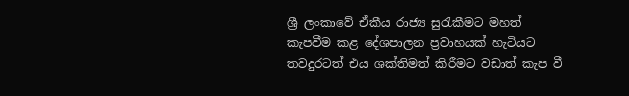ශ්‍රී ලංකාවේ ඒකීය රාජ්‍ය සුරැකීමට මහත් කැපවීම කළ දේශපාලන ප්‍රවාහයක් හැටියට තවදුරටත් එය ශක්තිමත් කිරීමට වඩාත් කැප වී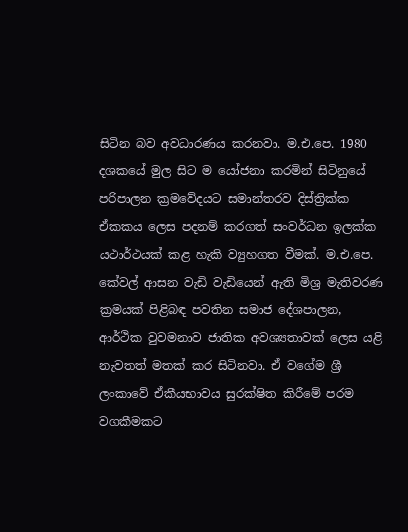සිටින බව අවධාරණය කරනවා. ම.එ.පෙ. 1980 දශකයේ මුල සිට ම යෝජනා කරමින් සිටිනුයේ පරිපාලන ක්‍රමවේදයට සමාන්තරව දිස්ත්‍රික්ක ඒකකය ලෙස පදනම් කරගත් සංවර්ධන ඉලක්ක යථාර්ථයක් කළ හැකි ව්‍යුහගත වීමක්. ම.එ.පෙ. කේවල් ආසන වැඩි වැඩියෙන් ඇති මිශ්‍ර මැතිවරණ ක්‍රමයක් පිළිබඳ පවතින සමාජ දේශපාලන, ආර්ථික වුවමනාව ජාතික අවශ්‍යතාවක් ලෙස යළි නැවතත් මතක් කර සිටිනවා. ඒ වගේම ශ්‍රී ලංකාවේ ඒකීයභාවය සුරක්ෂිත කිරීමේ පරම වගකීමකට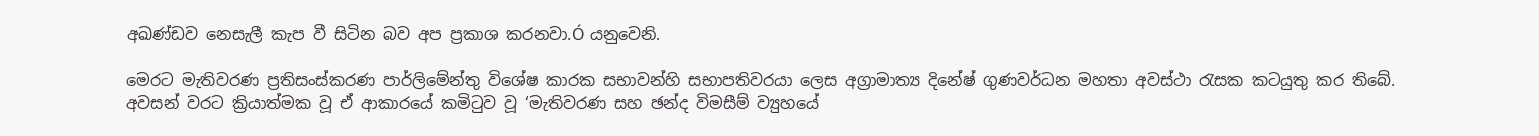අඛණ්ඩව නෙසැලී කැප වී සිටින බව අප ප්‍රකාශ කරනවා.Ó යනුවෙනි.

මෙරට මැතිවරණ ප්‍රතිසංස්කරණ පාර්ලිමේන්තු විශේෂ කාරක සභාවන්හි සභාපතිවරයා ලෙස අග්‍රාමාත්‍ය දිනේෂ් ගුණවර්ධන මහතා අවස්ථා රැසක කටයුතු කර තිබේ. අවසන් වරට ක්‍රියාත්මක වූ ඒ ආකාරයේ කමිටුව වූ ‘මැතිවරණ සහ ඡන්ද විමසීම් ව්‍යුහයේ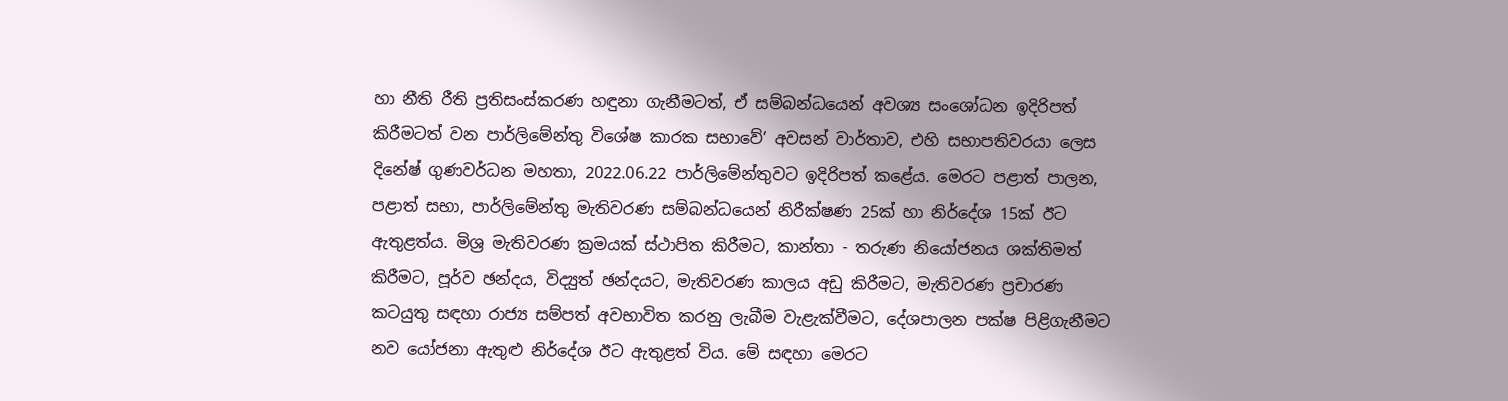හා නීති රීති ප්‍රතිසංස්කරණ හඳුනා ගැනීමටත්, ඒ සම්බන්ධයෙන් අවශ්‍ය සංශෝධන ඉදිරිපත් කිරීමටත් වන පාර්ලිමේන්තු විශේෂ කාරක සභාවේ’ අවසන් වාර්තාව, එහි සභාපතිවරයා ලෙස දිනේෂ් ගුණවර්ධන මහතා, 2022.06.22 පාර්ලිමේන්තුවට ඉදිරිපත් කළේය. මෙරට පළාත් පාලන, පළාත් සභා, පාර්ලිමේන්තු මැතිවරණ සම්බන්ධයෙන් නිරීක්ෂණ 25ක් හා නිර්දේශ 15ක් ඊට ඇතුළත්ය. මිශ්‍ර මැතිවරණ ක්‍රමයක් ස්ථාපිත කිරීමට, කාන්තා - තරුණ නියෝජනය ශක්තිමත් කිරීමට, පූර්ව ඡන්දය, විද්‍යුත් ඡන්දයට, මැතිවරණ කාලය අඩු කිරීමට, මැතිවරණ ප්‍රචාරණ කටයුතු සඳහා රාජ්‍ය සම්පත් අවභාවිත කරනු ලැබීම වැළැක්වීමට, දේශපාලන පක්ෂ පිළිගැනීමට නව යෝජනා ඇතුළු නිර්දේශ ඊට ඇතුළත් විය. මේ සඳහා මෙරට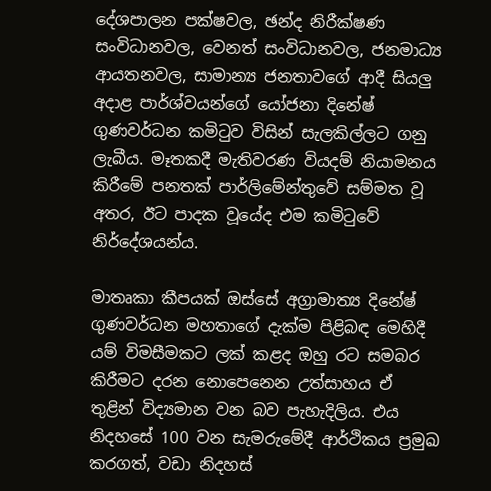දේශපාලන පක්ෂවල, ඡන්ද නිරීක්ෂණ සංවිධානවල, වෙනත් සංවිධානවල, ජනමාධ්‍ය ආයතනවල, සාමාන්‍ය ජනතාවගේ ආදී සියලු අදාළ පාර්ශ්වයන්ගේ යෝජනා දිනේෂ් ගුණවර්ධන කමිටුව විසින් සැලකිල්ලට ගනු ලැබීය. මෑතකදී මැතිවරණ වියදම් නියාමනය කිරීමේ පනතක් පාර්ලිමේන්තුවේ සම්මත වූ අතර, ඊට පාදක වූයේද එම කමිටුවේ නිර්දේශයන්ය.

මාතෘකා කීපයක් ඔස්සේ අග්‍රාමාත්‍ය දිනේෂ් ගුණවර්ධන මහතාගේ දැක්ම පිළිබඳ මෙහිදී යම් විමසීමකට ලක් කළද ඔහු රට සමබර කිරීමට දරන නොපෙනෙන උත්සාහය ඒ තුළින් විද්‍යමාන වන බව පැහැදිලිය. එය නිදහසේ 100 වන සැමරුමේදී ආර්ථිකය ප්‍රමුඛ කරගත්, වඩා නිදහස්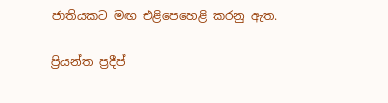ජාතියකට මඟ එළිපෙහෙළි කරනු ඇත.

ප්‍රියන්ත ප්‍රදීප්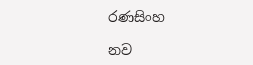රණසිංහ

නව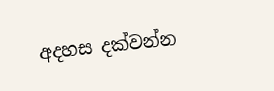අදහස දක්වන්න